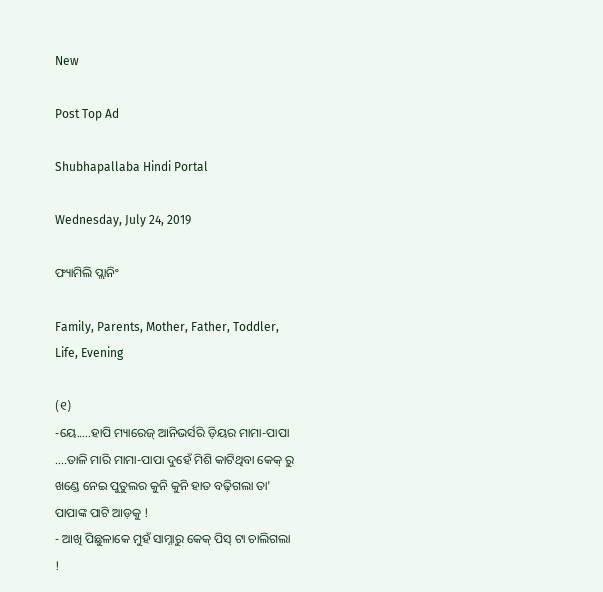New

Post Top Ad

Shubhapallaba Hindi Portal

Wednesday, July 24, 2019

ଫ୍ୟାମିଲି ପ୍ଲାନିଂ

Family, Parents, Mother, Father, Toddler, Life, Evening

(୧)
-ୟେ.....ହାପି ମ୍ୟାରେଜ୍ ଆନିଭର୍ସରି ଡ଼ିୟର ମାମା-ପାପା ....ତାଳି ମାରି ମାମା-ପାପା ଦୁହେଁ ମିଶି କାଟିଥିବା କେକ୍ ରୁ ଖଣ୍ଡେ ନେଇ ପୁତୁଲର କୁନି କୁନି ହାତ ବଢ଼ିଗଲା ତା' ପାପାଙ୍କ ପାଟି ଆଡ଼କୁ !
- ଆଖି ପିଛୁଳାକେ ମୁହଁ ସାମ୍ନାରୁ କେକ୍ ପିସ୍ ଟା ଚାଲିଗଲା !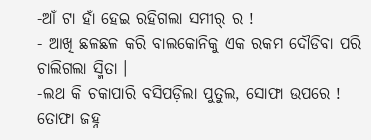-ଆଁ ଟା ହାଁ ହେଇ ରହିଗଲା ସମୀର୍ ର !
- ଆଖି ଛଳଛଳ କରି ବାଲକୋନିକୁ ଏକ ରକମ ଦୌଡିବା ପରି ଚାଲିଗଲା ସ୍ମିତା ।
-ଲଥ କି ଚକାପାରି ବସିପଡ଼ିଲା ପୁତୁଲ, ସୋଫା ଉପରେ !
ତୋଫା ଜହ୍ନ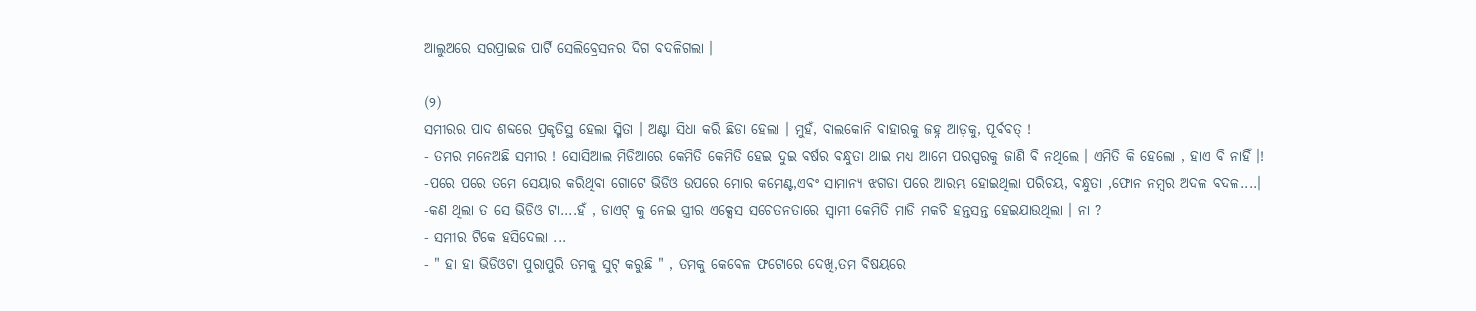ଆଲୁଅରେ ସରପ୍ରାଇଜ ପାର୍ଟି ସେଲିବ୍ରେସନର ଦିଗ ବଦଳିଗଲା ।

(୨)
ସମୀରର ପାଦ ଶବ୍ଦରେ ପ୍ରକୃତିସ୍ଥ ହେଲା ସ୍ମିତା । ଅଣ୍ଟା ସିଧା କରି ଛିଡା ହେଲା । ମୁହଁ, ବାଲକୋନି ବାହାରକୁ ଜହ୍ନ ଆଡ଼କୁ, ପୂର୍ବବତ୍ !
- ତମର ମନେଅଛି ସମୀର ! ସୋସିଆଲ ମିଡିଆରେ କେମିତି କେମିତି ହେଇ ଦୁଇ ବର୍ଷର ବନ୍ଧୁତା ଥାଇ ମଧ୍ୟ ଆମେ ପରସ୍ପରକୁ ଜାଣି ବି ନଥିଲେ । ଏମିତି କି ହେଲୋ , ହାଏ ବି ନାହିଁ ।!
-ପରେ ପରେ ତମେ ସେୟାର କରିଥିବା ଗୋଟେ ଭିଡିଓ ଉପରେ ମୋର କମେଣ୍ଟ,ଏବଂ ସାମାନ୍ୟ ଝଗଡା ପରେ ଆରମ୍ଭ ହୋଇଥିଲା ପରିଚୟ, ବନ୍ଧୁତା ,ଫୋନ ନମ୍ବର ଅଦଳ ବଦଳ....।
-କଣ ଥିଲା ତ ସେ ଭିଡିଓ ଟା....ହଁ , ଡାଏଟ୍ କୁ ନେଇ ସ୍ତ୍ରୀର ଏକ୍ସେସ ସଚେତନତାରେ ସ୍ୱାମୀ କେମିତି ମାଡି ମକଚି ହନ୍ତସନ୍ତ ହେଇଯାଉଥିଲା । ନା ?
- ସମୀର ଟିକେ ହସିଦେଲା ...
- " ହା ହା ଭିଡିଓଟା ପୁରାପୁରି ତମକୁ ସୁଟ୍ କରୁଛି " , ତମକୁ କେବେଳ ଫଟୋରେ ଦେଖି,ତମ ବିଷୟରେ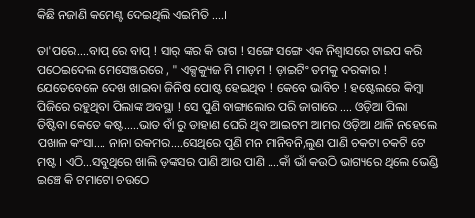କିଛି ନଜାଣି କମେଣ୍ଟ ଦେଇଥିଲି ଏଇମିତି ....।

ତା'ପରେ....ବାପ୍ ରେ ବାପ୍ ! ସାର୍ ଙ୍କର କି ରାଗ ! ସଙ୍ଗେ ସଙ୍ଗେ ଏକ ନିଶ୍ୱାସରେ ଟାଇପ କରି ପଠେଇଦେଲ ମେସେଞ୍ଜରରେ , " ଏକ୍ସକ୍ୟୁଜ ମି ମାଡ଼ମ ! ଡ଼ାଇଟିଂ ତମକୁ ଦରକାର ! ଯେତେବେଳେ ଦେଖ ଖାଇବା ଜିନିଷ ପୋଷ୍ଟ ହେଇଥିବ ! କେବେ ଭାବିଚ ! ହଷ୍ଟେଲରେ କିମ୍ବା ପିଜିରେ ରହୁଥିବା ପିଲାଙ୍କ ଅବସ୍ଥା ! ସେ ପୁଣି ବାଙ୍ଗାଲୋର ପରି ଜାଗାରେ .... ଓଡ଼ିଆ ପିଲା ତିଷ୍ଟିବା କେତେ କଷ୍ଟ.....ଭାତ ବାଁ ରୁ ଡାହାଣ ଘେରି ଥିବ ଆଇଟମ ଆମର ଓଡ଼ିଆ ଥାଳି ନହେଲେ ପଖାଳ କଂସା.... ନାନା ରକମର....ସେଥିରେ ପୁଣି ମନ ମାନିବନି,ଲୁଣ ପାଣି ଚକଟା ଚକଟି ଟେ ମଷ୍ଟ । ଏଠି...ସବୁଥିରେ ଖାଲି ଡ଼ଙ୍କସର ପାଣି ଆଉ ପାଣି ....କାଁ ଭାଁ କଉଠି ଭାଗ୍ୟରେ ଥିଲେ ଭେଣ୍ଡି ଇଞ୍ଚେ କି ଟମାଟୋ ଚଉଠେ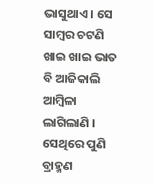ଭାସୁଥାଏ । ସେ ସାମ୍ବର ଚଟଣି ଖାଇ ଖାଇ ଭାତ ବି ଆଜିକାଲି ଆମ୍ବିଳା ଲାଗିଲାଣି । ସେଥିରେ ପୁଣି ବ୍ରାହ୍ମଣ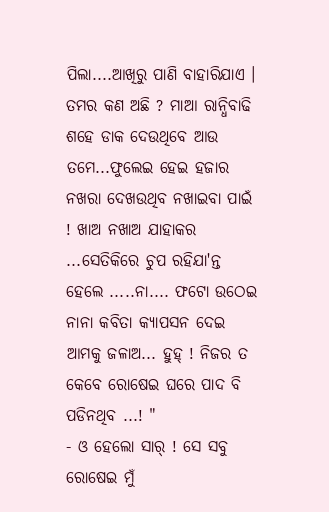ପିଲା....ଆଖିରୁ ପାଣି ବାହାରିଯାଏ । ତମର କଣ ଅଛି ? ମାଆ ରାନ୍ଧିବାଢି ଶହେ ଡାକ ଦେଉଥିବେ ଆଉ ତମେ...ଫୁଲେଇ ହେଇ ହଜାର ନଖରା ଦେଖଉଥିବ ନଖାଇବା ପାଇଁ ! ଖାଅ ନଖାଅ ଯାହାକର ...ସେତିକିରେ ଚୁପ ରହିଯା'ନ୍ତ ହେଲେ .....ନା.... ଫଟୋ ଉଠେଇ ନାନା କବିତା କ୍ୟାପସନ ଦେଇ ଆମକୁ ଜଳାଅ... ହୁହ୍ ! ନିଜର ତ କେବେ ରୋଷେଇ ଘରେ ପାଦ ବି ପଡିନଥିବ ...! "
- ଓ ହେଲୋ ସାର୍ ! ସେ ସବୁ ରୋଷେଇ ମୁଁ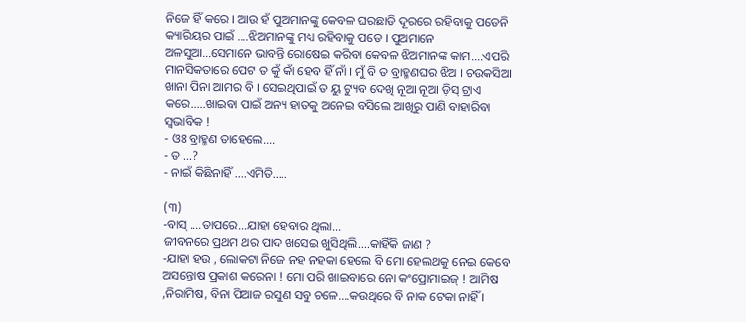ନିଜେ ହିଁ କରେ । ଆଉ ହଁ ପୁଅମାନଙ୍କୁ କେବଳ ଘରଛାଡି ଦୂରରେ ରହିବାକୁ ପଡେନି କ୍ୟାରିୟର ପାଇଁ ....ଝିଅମାନଙ୍କୁ ମଧ୍ୟ ରହିବାକୁ ପଡେ । ପୁଅମାନେ ଅଳସୁଆ...ସେମାନେ ଭାବନ୍ତି ରୋଷେଇ କରିବା କେବଳ ଝିଅମାନଙ୍କ କାମ....ଏପରି ମାନସିକତାରେ ପେଟ ତ କୁଁ କାଁ ହେବ ହିଁ ନାଁ । ମୁଁ ବି ତ ବ୍ରାହ୍ମଣଘର ଝିଅ । ଚଉକସିଆ ଖାନା ପିନା ଆମର ବି । ସେଇଥିପାଇଁ ତ ୟୁ ଟ୍ୟୁବ ଦେଖି ନୂଆ ନୂଆ ଡ଼ିସ୍ ଟ୍ରାଏ କରେ.....ଖାଇବା ପାଇଁ ଅନ୍ୟ ହାତକୁ ଅନେଇ ବସିଲେ ଆଖିରୁ ପାଣି ବାହାରିବା ସ୍ବଭାବିକ !
- ଓଃ ବ୍ରାହ୍ମଣ ତାହେଲେ....
- ତ ...?
- ନାଇଁ କିଛିନାହିଁ ....ଏମିତି.....

(୩)
-ବାସ୍ ....ତାପରେ...ଯାହା ହେବାର ଥିଲା...
ଜୀବନରେ ପ୍ରଥମ ଥର ପାଦ ଖସେଇ ଖୁସିଥିଲି....କାହିଁକି ଜାଣ ?
-ଯାହା ହଉ , ଲୋକଟା ନିଜେ ନହ ନହକା ହେଲେ ବି ମୋ ହେଲଥକୁ ନେଇ କେବେ ଅସନ୍ତୋଷ ପ୍ରକାଶ କରେନା ! ମୋ ପରି ଖାଇବାରେ ନୋ କଂପ୍ରୋମାଇଜ୍ ! ଆମିଷ ,ନିରାମିଷ, ବିନା ପିଆଜ ରସୁଣ ସବୁ ଚଳେ....କଉଥିରେ ବି ନାକ ଟେକା ନାହିଁ ।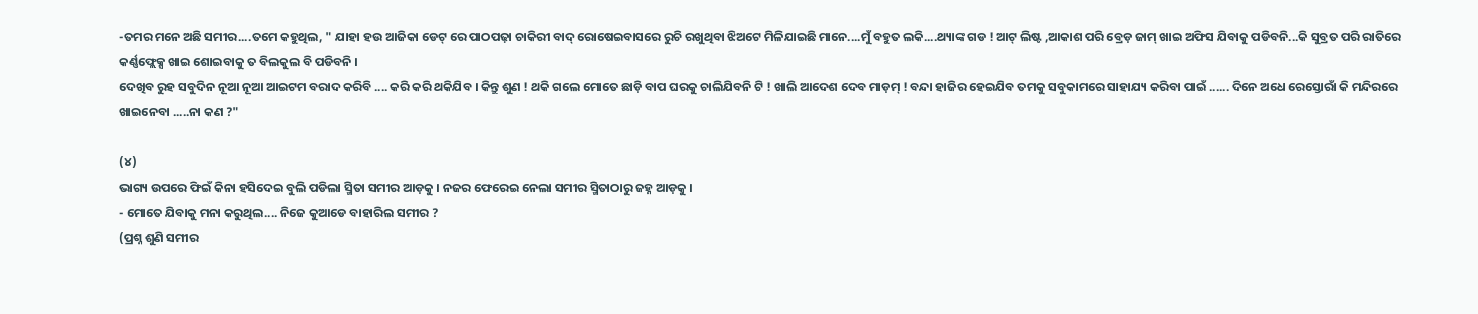-ତମର ମନେ ଅଛି ସମୀର....ତମେ କହୁଥିଲ, " ଯାହା ହଉ ଆଜିକା ଡେଟ୍ ରେ ପାଠପଢ଼ା ଚାକିରୀ ବାଦ୍ ରୋଷେଇବାସରେ ରୁଚି ରଖୁଥିବା ଝିଅଟେ ମିଳିଯାଇଛି ମାନେ....ମୁଁ ବହୁତ ଲକି....ଥ୍ୟାଙ୍କ ଗଡ ! ଆଟ୍ ଲିଷ୍ଟ ,ଆକାଶ ପରି ବ୍ରେଡ଼ ଜାମ୍ ଖାଇ ଅଫିସ ଯିବାକୁ ପଡିବନି...କି ସୁବ୍ରତ ପରି ରାତିରେ କର୍ଣ୍ଣଫ୍ଲେକ୍ସ ଖାଇ ଶୋଇବାକୁ ତ ବିଲକୁଲ ବି ପଡିବନି ।
ଦେଖିବ ରୁହ ସବୁଦିନ ନୂଆ ନୂଆ ଆଇଟମ ବରାଦ କରିବି .... କରି କରି ଥକିଯିବ । କିନ୍ତୁ ଶୁଣ ! ଥକି ଗଲେ ମୋତେ ଛାଡ଼ି ବାପ ଘରକୁ ଚାଲିଯିବନି ଟି ! ଖାଲି ଆଦେଶ ଦେବ ମାଡ଼ମ୍ ! ବନ୍ଦା ହାଜିର ହେଇଯିବ ତମକୁ ସବୁକାମରେ ସାହାଯ୍ୟ କରିବା ପାଇଁ ...... ଦିନେ ଅଧେ ରେସ୍ତୋରାଁ କି ମନ୍ଦିରରେ ଖାଇନେବା .....ନା କଣ ?"

(୪)
ଭାଗ୍ୟ ଉପରେ ଫିଇଁ କିନା ହସିଦେଇ ବୁଲି ପଡିଲା ସ୍ମିତା ସମୀର ଆଡ଼କୁ । ନଜର ଫେରେଇ ନେଲା ସମୀର ସ୍ମିତାଠାରୁ ଜହ୍ନ ଆଡ଼କୁ ।
- ମୋତେ ଯିବାକୁ ମନା କରୁଥିଲ.... ନିଜେ କୁଆଡେ ବାହାରିଲ ସମୀର ?
(ପ୍ରଶ୍ନ ଶୁଣି ସମୀର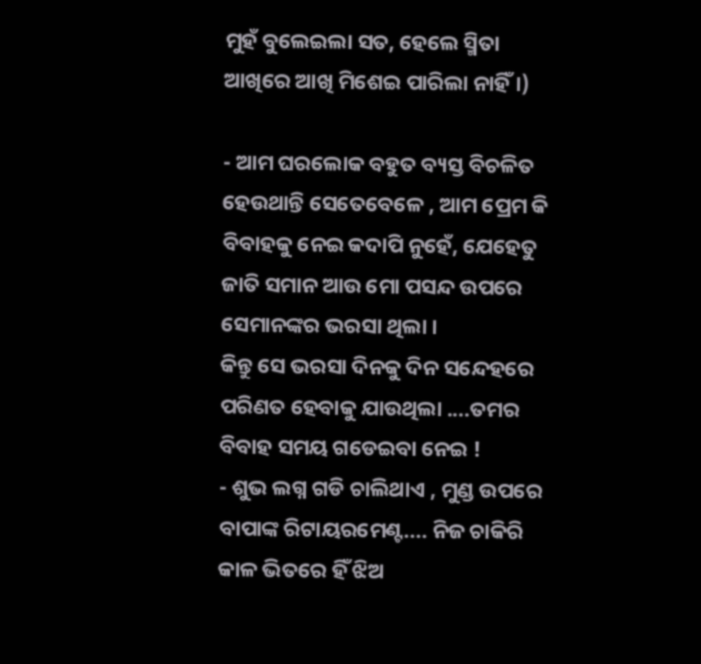ମୁହଁ ବୁଲେଇଲା ସତ, ହେଲେ ସ୍ମିତା ଆଖିରେ ଆଖି ମିଶେଇ ପାରିଲା ନାହିଁ ।)

- ଆମ ଘରଲୋକ ବହୁତ ବ୍ୟସ୍ତ ବିଚଳିତ ହେଉଥାନ୍ତି ସେତେବେଳେ , ଆମ ପ୍ରେମ କି ବିବାହକୁ ନେଇ କଦାପି ନୁହେଁ, ଯେହେତୁ ଜାତି ସମାନ ଆଉ ମୋ ପସନ୍ଦ ଉପରେ ସେମାନଙ୍କର ଭରସା ଥିଲା ।
କିନ୍ତୁ ସେ ଭରସା ଦିନକୁ ଦିନ ସନ୍ଦେହରେ ପରିଣତ ହେବାକୁ ଯାଉଥିଲା ....ତମର ବିବାହ ସମୟ ଗଡେଇବା ନେଇ !
- ଶୁଭ ଲଗ୍ନ ଗଡି ଚାଲିଥାଏ , ମୁଣ୍ଡ ଉପରେ ବାପାଙ୍କ ରିଟାୟରମେଣ୍ଟ.... ନିଜ ଚାକିରି କାଳ ଭିତରେ ହିଁ ଝିଅ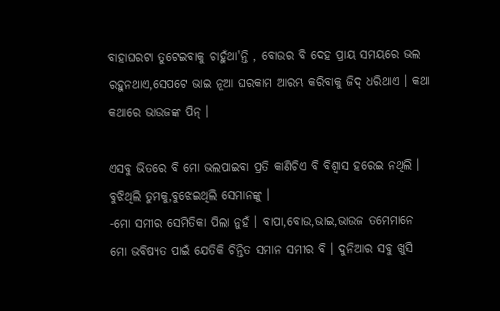ବାହାଘରଟା ତୁଟେଇବାକୁ ଚାହୁଁଥା'ନ୍ତି , ବୋଉର ବି ଦେହ ପ୍ରାୟ ସମୟରେ ଭଲ ରହୁନଥାଏ,ସେପଟେ ଭାଇ ନୂଆ ଘରକାମ ଆରମ୍ଭ କରିବାକୁ ଜିଦ୍ ଧରିଥାଏ । କଥା କଥାରେ ଭାଉଜଙ୍କ ପିନ୍ ।

ଏସବୁ ଭିତରେ ବି ମୋ ଭଲପାଇବା ପ୍ରତି କାଣିଚିଏ ବି ବିଶ୍ୱାସ ହରେଇ ନଥିଲି । ବୁଝିଥିଲି ତୁମକୁ,ବୁଝେଇଥିଲି ସେମାନଙ୍କୁ ।
-ମୋ ସମୀର ସେମିତିକା ପିଲା ନୁହଁ । ବାପା,ବୋଉ,ଭାଇ,ଭାଉଜ ତମେମାନେ ମୋ ଭବିଷ୍ୟତ ପାଇଁ ଯେତିକି ଚିନ୍ତିତ ସମାନ ସମୀର ବି । ଦୁନିଆର ସବୁ ଖୁସି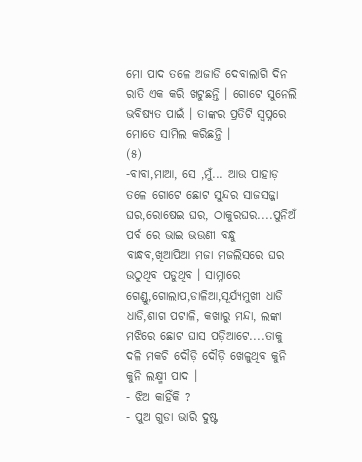ମୋ ପାଦ ତଳେ ଅଜାଡି ଦେବାଲାଗି ଦିନ ରାତି ଏକ କରି ଖଟୁଛନ୍ତି । ଗୋଟେ ସୁନେଲି ଭବିଷ୍ୟତ ପାଇଁ । ତାଙ୍କର ପ୍ରତିଟି ସ୍ୱପ୍ନରେ ମୋତେ ସାମିଲ କରିଛନ୍ତି ।
(୫)
-ବାବା,ମାଆ, ସେ ,ମୁଁ... ଆଉ ପାହାଡ଼ ତଳେ ଗୋଟେ ଛୋଟ ସୁନ୍ଦର ସାଜସଜ୍ଜା ଘର,ରୋଷେଇ ଘର, ଠାକୁରଘର....ପୁନିଅଁ ପର୍ବ ରେ ଭାଇ ଭଉଣୀ ବନ୍ଧୁ ବାନ୍ଧବ,ଖିଆପିଆ ମଜା ମଜଲିସରେ ଘର ଉଠୁଥିବ ପଡୁଥିବ । ସାମ୍ନାରେ ଗେଣ୍ଡୁ,ଗୋଲାପ,ଡାଳିଆ,ସୂର୍ଯ୍ୟମୁଖୀ ଧାଡି ଧାଡି,ଶାଗ ପଟାଳି, କଖାରୁ ମନ୍ଦା, ଲଙ୍କା ମଝିରେ ଛୋଟ ଘାସ ପଡ଼ିଆଟେ....ତାକୁ ଦଳି ମକଚି ଦୌଡ଼ି ଦୌଡ଼ି ଖେଳୁଥିବ କୁନି କୁନି ଲକ୍ଷ୍ମୀ ପାଦ ।
- ଝିଅ କାହିଁକି ?
- ପୁଅ ଗୁଡା ଭାରି ଦୁଷ୍ଟ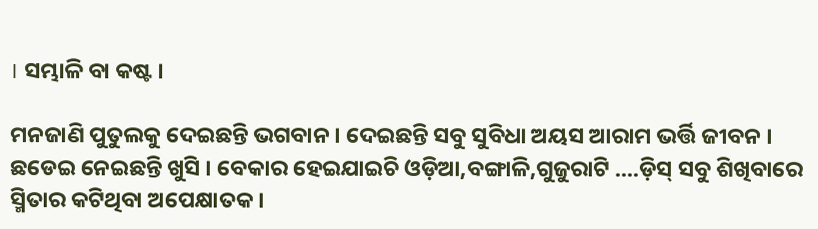। ସମ୍ଭାଳି ବା କଷ୍ଟ ।

ମନଜାଣି ପୁତୁଲକୁ ଦେଇଛନ୍ତି ଭଗବାନ । ଦେଇଛନ୍ତି ସବୁ ସୁବିଧା ଅୟସ ଆରାମ ଭର୍ତ୍ତି ଜୀବନ ।
ଛଡେଇ ନେଇଛନ୍ତି ଖୁସି । ବେକାର ହେଇଯାଇଚି ଓଡ଼ିଆ,ବଙ୍ଗାଳି,ଗୁଜୁରାଟି ....ଡ଼ିସ୍ ସବୁ ଶିଖିବାରେ ସ୍ମିତାର କଟିଥିବା ଅପେକ୍ଷାତକ ।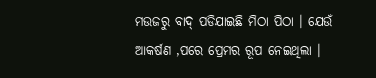ମଉଜରୁ ବାଦ୍ ପଡିଯାଇଛି ମିଠା ପିଠା । ଯେଉଁ ଆକର୍ଷଣ ,ପରେ ପ୍ରେମର ରୂପ ନେଇଥିଲା ।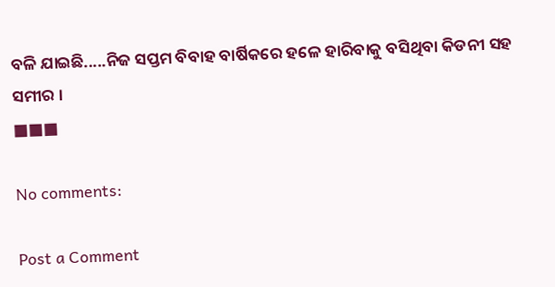ବଳି ଯାଇଛି.....ନିଜ ସପ୍ତମ ବିବାହ ବାର୍ଷିକରେ ହଳେ ହାରିବାକୁ ବସିଥିବା କିଡନୀ ସହ ସମୀର ।
■■■

No comments:

Post a Comment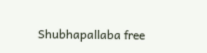Shubhapallaba free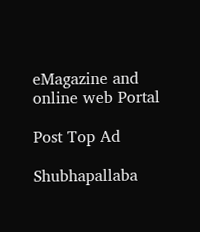eMagazine and online web Portal

Post Top Ad

Shubhapallaba